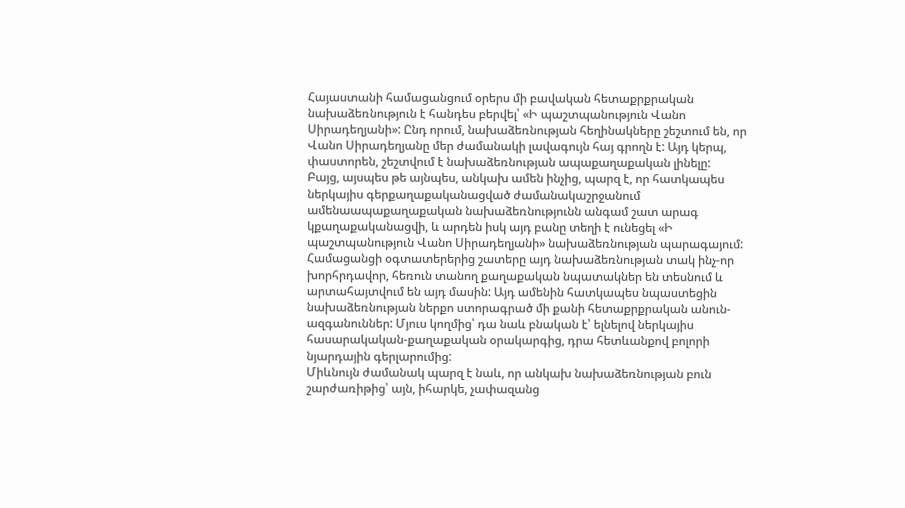Հայաստանի համացանցում օրերս մի բավական հետաքրքրական նախաձեռնություն է հանդես բերվել՝ «Ի պաշտպանություն Վանո Սիրադեղյանի»: Ընդ որում, նախաձեռնության հեղինակները շեշտում են, որ Վանո Սիրադեղյանը մեր ժամանակի լավագույն հայ գրողն է: Այդ կերպ, փաստորեն, շեշտվում է նախաձեռնության ապաքաղաքական լինելը:
Բայց, այսպես թե այնպես, անկախ ամեն ինչից, պարզ է, որ հատկապես ներկայիս գերքաղաքականացված ժամանակաշրջանում ամենաապաքաղաքական նախաձեռնությունն անգամ շատ արագ կքաղաքականացվի, և արդեն իսկ այդ բանը տեղի է ունեցել «Ի պաշտպանություն Վանո Սիրադեղյանի» նախաձեռնության պարագայում: Համացանցի օգտատերերից շատերը այդ նախաձեռնության տակ ինչ-որ խորհրդավոր, հեռուն տանող քաղաքական նպատակներ են տեսնում և արտահայտվում են այդ մասին: Այդ ամենին հատկապես նպաստեցին նախաձեռնության ներքո ստորագրած մի քանի հետաքրքրական անուն-ազգանուններ: Մյուս կողմից՝ դա նաև բնական է՝ ելնելով ներկայիս հասարակական-քաղաքական օրակարգից, դրա հետևանքով բոլորի նյարդային գերլարումից:
Միևնույն ժամանակ պարզ է նաև, որ անկախ նախաձեռնության բուն շարժառիթից՝ այն, իհարկե, չափազանց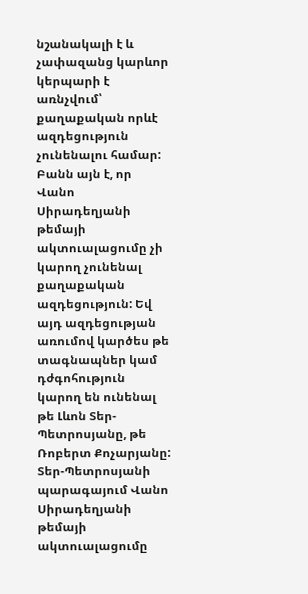նշանակալի է և չափազանց կարևոր կերպարի է առնչվում՝ քաղաքական որևէ ազդեցություն չունենալու համար: Բանն այն է, որ Վանո Սիրադեղյանի թեմայի ակտուալացումը չի կարող չունենալ քաղաքական ազդեցություն: Եվ այդ ազդեցության առումով կարծես թե տագնապներ կամ դժգոհություն կարող են ունենալ թե Լևոն Տեր-Պետրոսյանը, թե Ռոբերտ Քոչարյանը: Տեր-Պետրոսյանի պարագայում Վանո Սիրադեղյանի թեմայի ակտուալացումը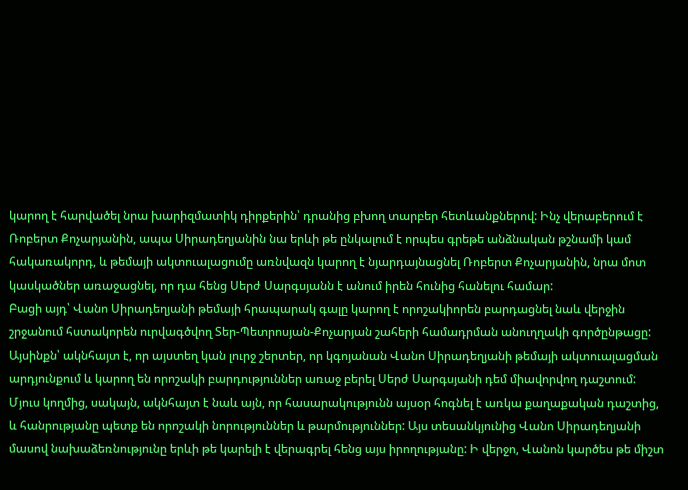կարող է հարվածել նրա խարիզմատիկ դիրքերին՝ դրանից բխող տարբեր հետևանքներով: Ինչ վերաբերում է Ռոբերտ Քոչարյանին, ապա Սիրադեղյանին նա երևի թե ընկալում է որպես գրեթե անձնական թշնամի կամ հակառակորդ, և թեմայի ակտուալացումը առնվազն կարող է նյարդայնացնել Ռոբերտ Քոչարյանին, նրա մոտ կասկածներ առաջացնել, որ դա հենց Սերժ Սարգսյանն է անում իրեն հունից հանելու համար:
Բացի այդ՝ Վանո Սիրադեղյանի թեմայի հրապարակ գալը կարող է որոշակիորեն բարդացնել նաև վերջին շրջանում հստակորեն ուրվագծվող Տեր-Պետրոսյան-Քոչարյան շահերի համադրման անուղղակի գործընթացը: Այսինքն՝ ակնհայտ է, որ այստեղ կան լուրջ շերտեր, որ կգոյանան Վանո Սիրադեղյանի թեմայի ակտուալացման արդյունքում և կարող են որոշակի բարդություններ առաջ բերել Սերժ Սարգսյանի դեմ միավորվող դաշտում:
Մյուս կողմից, սակայն, ակնհայտ է նաև այն, որ հասարակությունն այսօր հոգնել է առկա քաղաքական դաշտից, և հանրությանը պետք են որոշակի նորություններ և թարմություններ: Այս տեսանկյունից Վանո Սիրադեղյանի մասով նախաձեռնությունը երևի թե կարելի է վերագրել հենց այս իրողությանը: Ի վերջո, Վանոն կարծես թե միշտ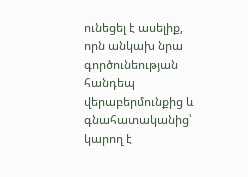ունեցել է ասելիք, որն անկախ նրա գործունեության հանդեպ վերաբերմունքից և գնահատականից՝ կարող է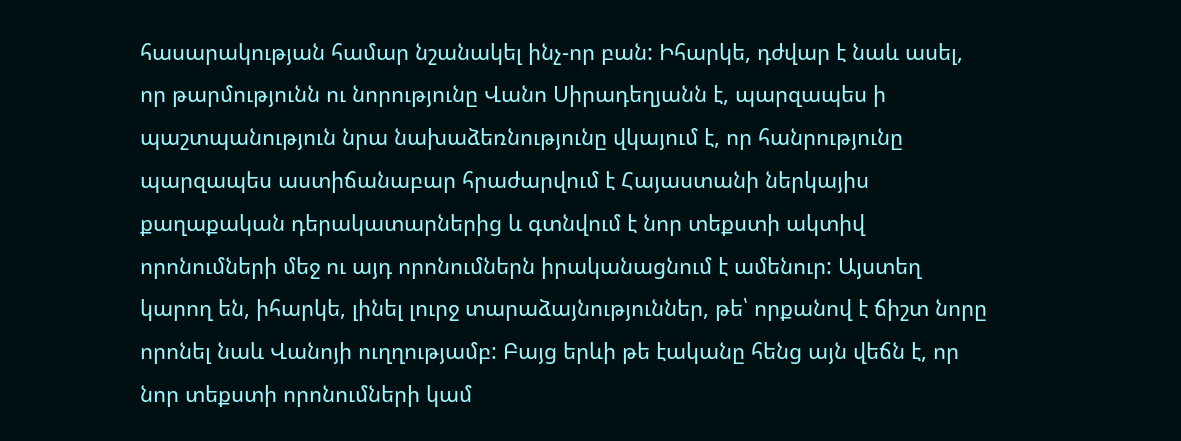հասարակության համար նշանակել ինչ-որ բան: Իհարկե, դժվար է նաև ասել, որ թարմությունն ու նորությունը Վանո Սիրադեղյանն է, պարզապես ի պաշտպանություն նրա նախաձեռնությունը վկայում է, որ հանրությունը պարզապես աստիճանաբար հրաժարվում է Հայաստանի ներկայիս քաղաքական դերակատարներից և գտնվում է նոր տեքստի ակտիվ որոնումների մեջ ու այդ որոնումներն իրականացնում է ամենուր: Այստեղ կարող են, իհարկե, լինել լուրջ տարաձայնություններ, թե՝ որքանով է ճիշտ նորը որոնել նաև Վանոյի ուղղությամբ: Բայց երևի թե էականը հենց այն վեճն է, որ նոր տեքստի որոնումների կամ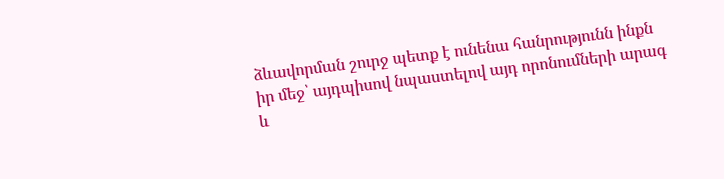ձևավորման շուրջ պետք է ունենա հանրությունն ինքն իր մեջ՝ այդպիսով նպաստելով այդ որոնումների արագ և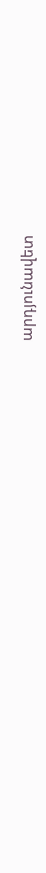արդյունավետ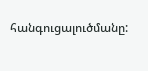հանգուցալուծմանը: